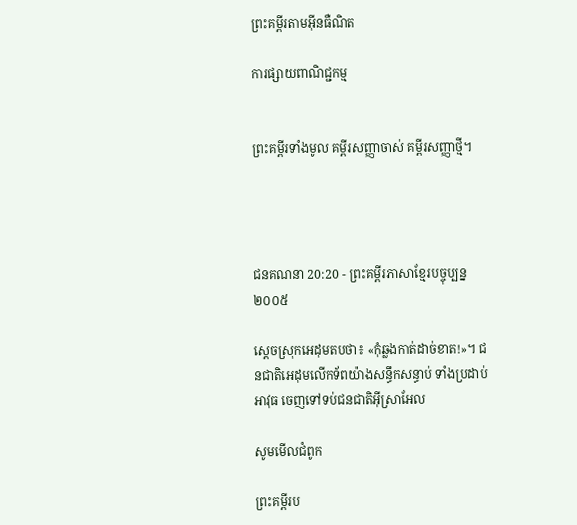ព្រះគម្ពីរតាមអ៊ីនធឺណិត

ការផ្សាយពាណិជ្ជកម្ម


ព្រះគម្ពីរទាំងមូល គម្ពីរសញ្ញាចាស់ គម្ពីរសញ្ញាថ្មី។




ជន‌គណនា 20:20 - ព្រះគម្ពីរភាសាខ្មែរបច្ចុប្បន្ន ២០០៥

ស្ដេចស្រុកអេដុមតបថា៖ «កុំឆ្លងកាត់ដាច់ខាត!»។ ជន‌ជាតិអេដុមលើកទ័ពយ៉ាងសន្ធឹកសន្ធាប់ ទាំងប្រដាប់អាវុធ ចេញទៅទប់ជន‌ជាតិអ៊ីស្រា‌អែល

សូមមើលជំពូក

ព្រះគម្ពីរប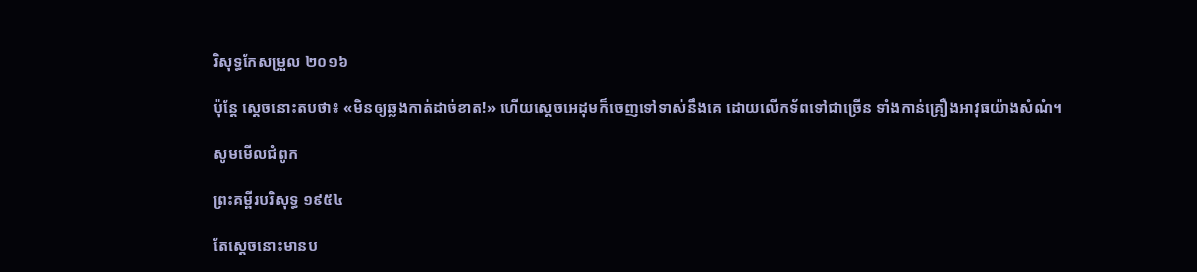រិសុទ្ធកែសម្រួល ២០១៦

ប៉ុន្តែ ស្តេចនោះតបថា៖ «មិនឲ្យឆ្លងកាត់ដាច់ខាត!» ហើយស្តេចអេដុមក៏ចេញទៅទាស់នឹងគេ ដោយលើកទ័ពទៅជាច្រើន ទាំងកាន់គ្រឿងអាវុធយ៉ាងសំណំ។

សូមមើលជំពូក

ព្រះគម្ពីរបរិសុទ្ធ ១៩៥៤

តែស្តេចនោះមានប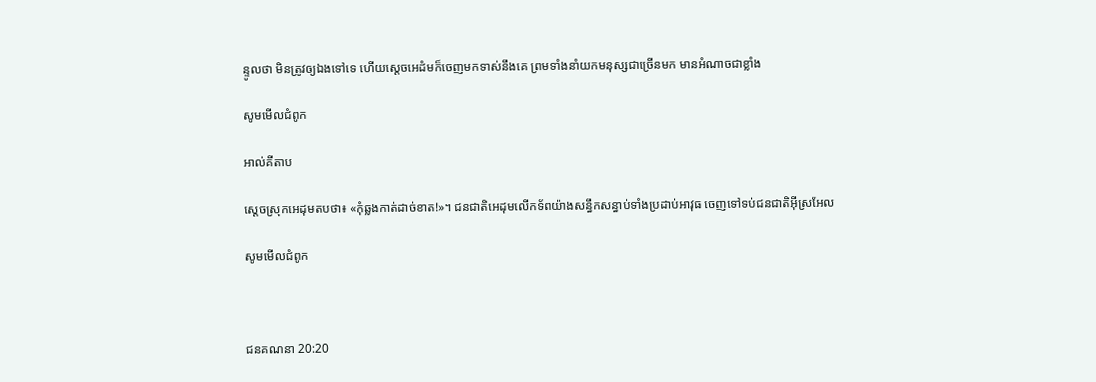ន្ទូលថា មិនត្រូវឲ្យឯងទៅទេ ហើយស្តេចអេដំមក៏ចេញមកទាស់នឹងគេ ព្រមទាំងនាំយកមនុស្សជាច្រើនមក មានអំណាចជាខ្លាំង

សូមមើលជំពូក

អាល់គីតាប

ស្តេចស្រុកអេដុមតបថា៖ «កុំឆ្លងកាត់ដាច់ខាត!»។ ជន‌ជាតិអេដុមលើកទ័ពយ៉ាងសន្ធឹកសន្ធាប់ទាំងប្រដាប់អាវុធ ចេញទៅទប់ជន‌ជាតិអ៊ីស្រ‌អែល

សូមមើលជំពូក



ជន‌គណនា 20:20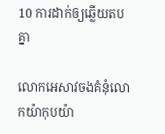10 ការដាក់ឲ្យឆ្លើយតបគ្នា

លោកអេសាវចងគំនុំលោកយ៉ាកុបយ៉ា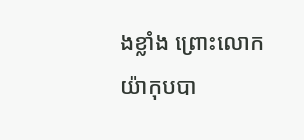ងខ្លាំង ព្រោះលោកយ៉ាកុបបា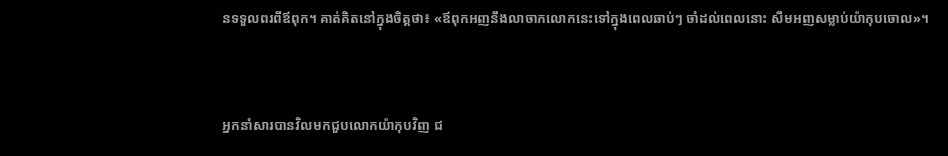នទទួលពរពីឪពុក។ គាត់គិតនៅក្នុងចិត្តថា៖ «ឪពុកអញនឹងលាចាកលោកនេះទៅក្នុងពេលឆាប់ៗ ចាំដល់ពេលនោះ សឹមអញសម្លាប់យ៉ាកុបចោល»។


អ្នកនាំសារបានវិលមកជួបលោកយ៉ាកុបវិញ ជ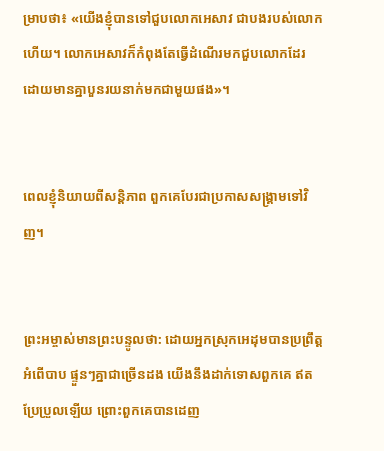ម្រាបថា៖ «យើងខ្ញុំបានទៅជួបលោកអេសាវ ជាបងរបស់លោកហើយ។ លោកអេសាវក៏កំពុងតែធ្វើដំណើរមកជួបលោកដែរ ដោយមានគ្នាបួនរយនាក់មកជាមួយផង»។


ពេលខ្ញុំនិយាយពីសន្តិ‌ភាព ពួកគេបែរជាប្រកាសសង្គ្រាមទៅវិញ។


ព្រះ‌អម្ចាស់មានព្រះ‌បន្ទូលថា: ដោយអ្នកស្រុកអេដុមបានប្រព្រឹត្តអំពើបាប ផ្ទួនៗគ្នាជាច្រើនដង យើងនឹងដាក់ទោសពួកគេ ឥតប្រែ‌ប្រួលឡើយ ព្រោះពួកគេបានដេញ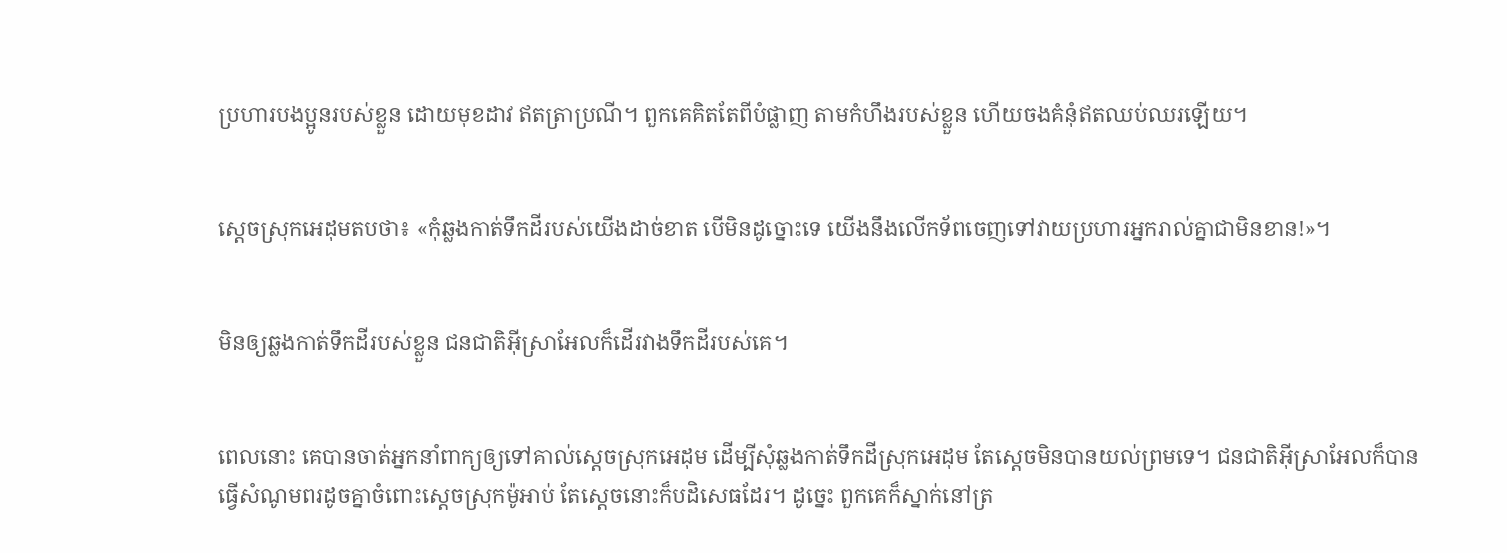ប្រហារបងប្អូនរបស់ខ្លួន ដោយមុខដាវ ឥតត្រាប្រណី។ ពួកគេគិតតែពីបំផ្លាញ តាមកំហឹងរបស់ខ្លួន ហើយចងគំនុំឥតឈប់‌ឈរឡើយ។


ស្ដេចស្រុកអេដុមតបថា៖ «កុំឆ្លងកាត់ទឹកដីរបស់យើងដាច់ខាត បើមិនដូច្នោះទេ យើងនឹងលើកទ័ពចេញទៅវាយប្រហារអ្នករាល់គ្នាជាមិនខាន!»។


មិនឲ្យឆ្លងកាត់ទឹកដីរបស់ខ្លួន ជន‌ជាតិអ៊ីស្រា‌អែលក៏ដើរវាងទឹកដីរបស់គេ។


ពេលនោះ គេបានចាត់អ្នកនាំពាក្យឲ្យទៅគាល់ស្ដេចស្រុកអេដុម ដើម្បីសុំឆ្លងកាត់ទឹកដីស្រុកអេដុម តែស្ដេចមិនបានយល់ព្រមទេ។ ជន‌ជាតិអ៊ីស្រា‌អែលក៏បានធ្វើសំណូមពរដូចគ្នាចំពោះស្ដេចស្រុកម៉ូអាប់ តែស្ដេចនោះក៏បដិសេធដែរ។ ដូច្នេះ ពួកគេក៏ស្នាក់នៅត្រ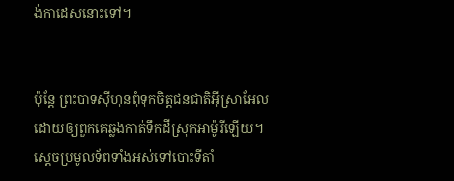ង់កាដេសនោះទៅ។


ប៉ុន្តែ ព្រះ‌បាទស៊ីហុនពុំទុកចិត្តជន‌ជាតិអ៊ីស្រា‌អែល ដោយឲ្យពួកគេឆ្លងកាត់ទឹកដីស្រុកអាម៉ូរីឡើយ។ ស្ដេចប្រមូលទ័ពទាំងអស់ទៅបោះទីតាំ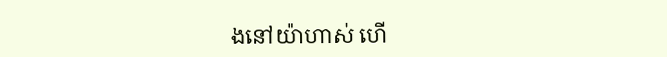ងនៅយ៉ា‌ហាស់ ហើ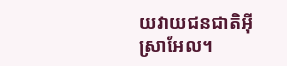យវាយជន‌ជាតិអ៊ីស្រា‌អែល។